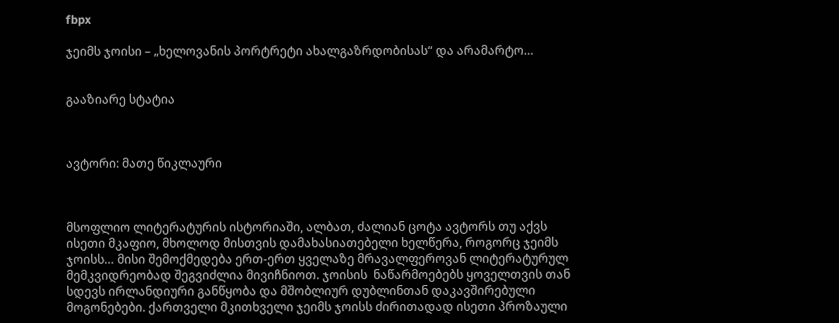fbpx

ჯეიმს ჯოისი – „ხელოვანის პორტრეტი ახალგაზრდობისას“ და არამარტო…


გააზიარე სტატია



ავტორი: მათე წიკლაური



მსოფლიო ლიტერატურის ისტორიაში, ალბათ, ძალიან ცოტა ავტორს თუ აქვს ისეთი მკაფიო, მხოლოდ მისთვის დამახასიათებელი ხელწერა, როგორც ჯეიმს ჯოისს… მისი შემოქმედება ერთ-ერთ ყველაზე მრავალფეროვან ლიტერატურულ მემკვიდრეობად შეგვიძლია მივიჩნიოთ. ჯოისის  ნაწარმოებებს ყოველთვის თან სდევს ირლანდიური განწყობა და მშობლიურ დუბლინთან დაკავშირებული მოგონებები. ქართველი მკითხველი ჯეიმს ჯოისს ძირითადად ისეთი პროზაული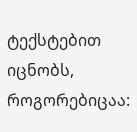ტექსტებით იცნობს, როგორებიცაა: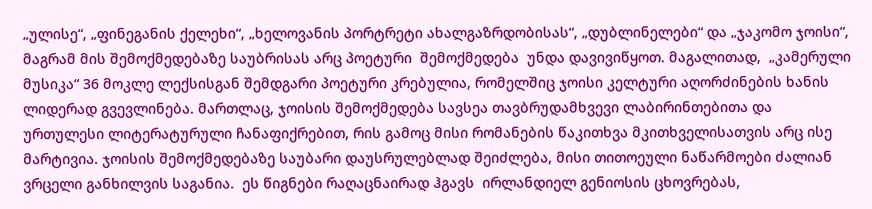„ულისე“, „ფინეგანის ქელეხი“, „ხელოვანის პორტრეტი ახალგაზრდობისას“, „დუბლინელები“ და „ჯაკომო ჯოისი“, მაგრამ მის შემოქმედებაზე საუბრისას არც პოეტური  შემოქმედება  უნდა დავივიწყოთ. მაგალითად,  „კამერული მუსიკა“ 36 მოკლე ლექსისგან შემდგარი პოეტური კრებულია, რომელშიც ჯოისი კელტური აღორძინების ხანის ლიდერად გვევლინება. მართლაც, ჯოისის შემოქმედება სავსეა თავბრუდამხვევი ლაბირინთებითა და ურთულესი ლიტერატურული ჩანაფიქრებით, რის გამოც მისი რომანების წაკითხვა მკითხველისათვის არც ისე მარტივია. ჯოისის შემოქმედებაზე საუბარი დაუსრულებლად შეიძლება, მისი თითოეული ნაწარმოები ძალიან ვრცელი განხილვის საგანია.  ეს წიგნები რაღაცნაირად ჰგავს  ირლანდიელ გენიოსის ცხოვრებას,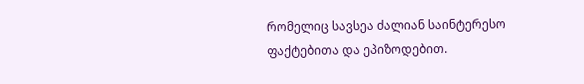რომელიც სავსეა ძალიან საინტერესო ფაქტებითა და ეპიზოდებით.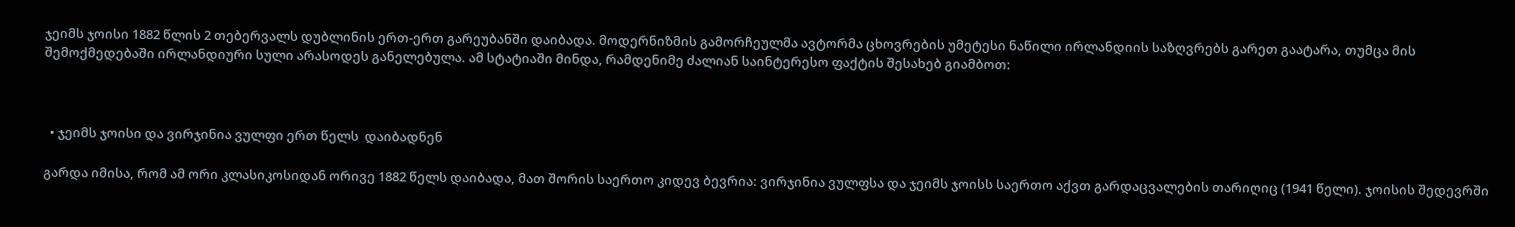ჯეიმს ჯოისი 1882 წლის 2 თებერვალს დუბლინის ერთ-ერთ გარეუბანში დაიბადა. მოდერნიზმის გამორჩეულმა ავტორმა ცხოვრების უმეტესი ნაწილი ირლანდიის საზღვრებს გარეთ გაატარა, თუმცა მის შემოქმედებაში ირლანდიური სული არასოდეს განელებულა. ამ სტატიაში მინდა, რამდენიმე ძალიან საინტერესო ფაქტის შესახებ გიამბოთ:



  • ჯეიმს ჯოისი და ვირჯინია ვულფი ერთ წელს  დაიბადნენ

გარდა იმისა, რომ ამ ორი კლასიკოსიდან ორივე 1882 წელს დაიბადა, მათ შორის საერთო კიდევ ბევრია: ვირჯინია ვულფსა და ჯეიმს ჯოისს საერთო აქვთ გარდაცვალების თარიღიც (1941 წელი). ჯოისის შედევრში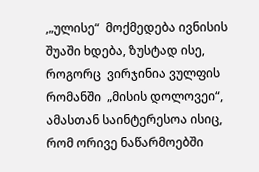,„ულისე“  მოქმედება ივნისის შუაში ხდება, ზუსტად ისე, როგორც  ვირჯინია ვულფის რომანში  „მისის დოლოვეი“, ამასთან საინტერესოა ისიც, რომ ორივე ნაწარმოებში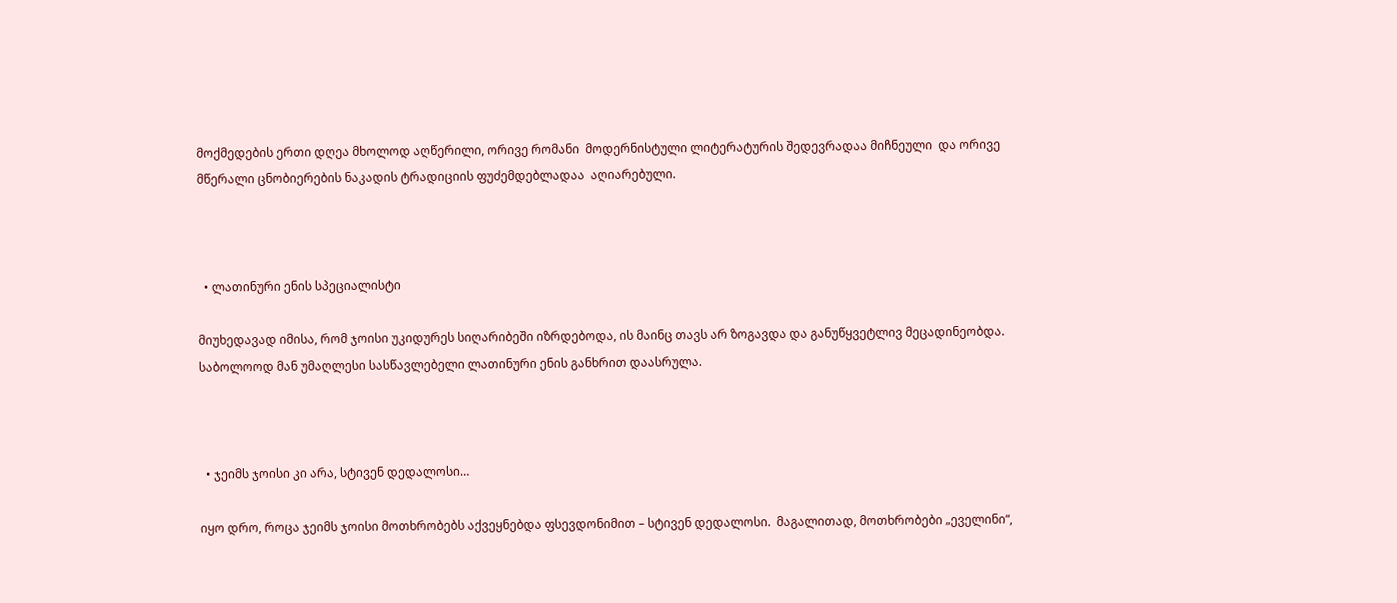მოქმედების ერთი დღეა მხოლოდ აღწერილი, ორივე რომანი  მოდერნისტული ლიტერატურის შედევრადაა მიჩნეული  და ორივე მწერალი ცნობიერების ნაკადის ტრადიციის ფუძემდებლადაა  აღიარებული.



  • ლათინური ენის სპეციალისტი

მიუხედავად იმისა, რომ ჯოისი უკიდურეს სიღარიბეში იზრდებოდა, ის მაინც თავს არ ზოგავდა და განუწყვეტლივ მეცადინეობდა. საბოლოოდ მან უმაღლესი სასწავლებელი ლათინური ენის განხრით დაასრულა.



  • ჯეიმს ჯოისი კი არა, სტივენ დედალოსი…

იყო დრო, როცა ჯეიმს ჯოისი მოთხრობებს აქვეყნებდა ფსევდონიმით – სტივენ დედალოსი.  მაგალითად, მოთხრობები „ეველინი“,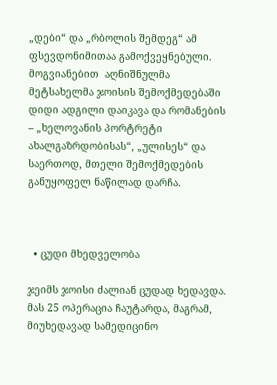„დები“ და „რბოლის შემდეგ“ ამ  ფსევდონიმითაა გამოქვეყნებული. მოგვიანებით  აღნიშნულმა მეტსახელმა ჯოისის შემოქმედებაში დიდი ადგილი დაიკავა და რომანების – „ხელოვანის პორტრეტი ახალგაზრდობისას“, „ულისეს“ და საერთოდ, მთელი შემოქმედების განუყოფელ ნაწილად დარჩა.



  • ცუდი მხედველობა

ჯეიმს ჯოისი ძალიან ცუდად ხედავდა. მას 25 ოპერაცია ჩაუტარდა, მაგრამ, მიუხედავად სამედიცინო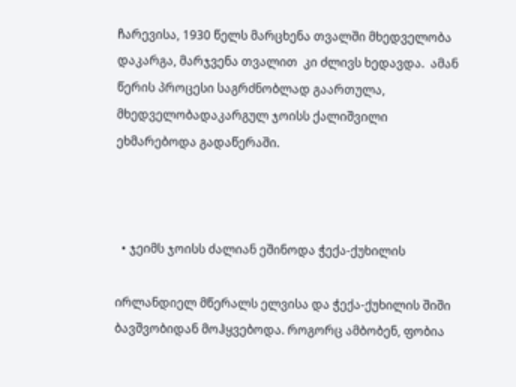ჩარევისა, 1930 წელს მარცხენა თვალში მხედველობა დაკარგა, მარჯვენა თვალით  კი ძლივს ხედავდა.  ამან წერის პროცესი საგრძნობლად გაართულა, მხედველობადაკარგულ ჯოისს ქალიშვილი ეხმარებოდა გადაწერაში.



  • ჯეიმს ჯოისს ძალიან ეშინოდა ჭექა-ქუხილის

ირლანდიელ მწერალს ელვისა და ჭექა-ქუხილის შიში ბავშვობიდან მოჰყვებოდა. როგორც ამბობენ, ფობია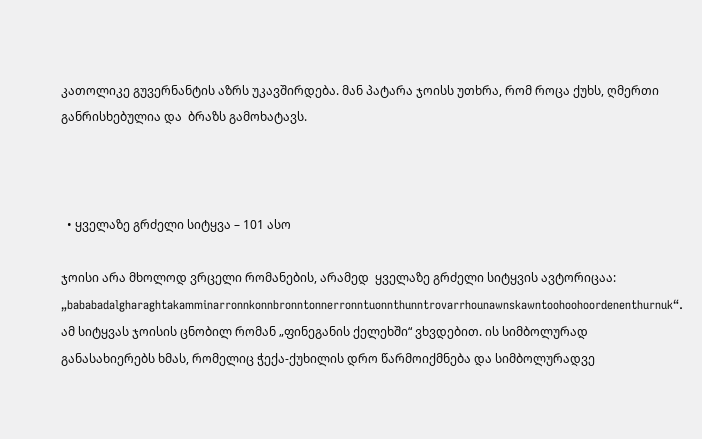კათოლიკე გუვერნანტის აზრს უკავშირდება. მან პატარა ჯოისს უთხრა, რომ როცა ქუხს, ღმერთი განრისხებულია და  ბრაზს გამოხატავს.



  • ყველაზე გრძელი სიტყვა – 101 ასო

ჯოისი არა მხოლოდ ვრცელი რომანების, არამედ  ყველაზე გრძელი სიტყვის ავტორიცაა:  „bababadalgharaghtakamminarronnkonnbronntonnerronntuonnthunntrovarrhounawnskawntoohoohoordenenthurnuk“. ამ სიტყვას ჯოისის ცნობილ რომან „ფინეგანის ქელეხში“ ვხვდებით. ის სიმბოლურად განასახიერებს ხმას, რომელიც ჭექა-ქუხილის დრო წარმოიქმნება და სიმბოლურადვე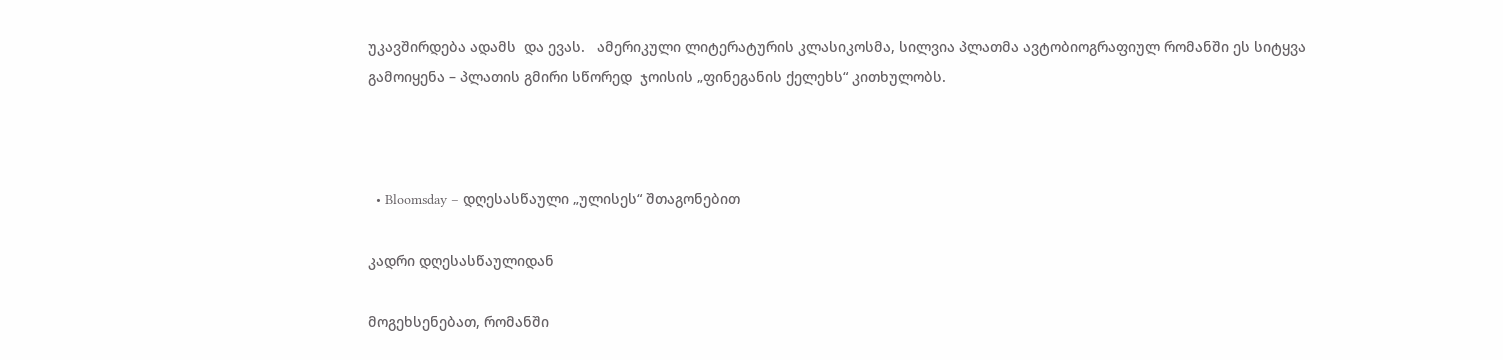უკავშირდება ადამს  და ევას.   ამერიკული ლიტერატურის კლასიკოსმა, სილვია პლათმა ავტობიოგრაფიულ რომანში ეს სიტყვა გამოიყენა – პლათის გმირი სწორედ  ჯოისის „ფინეგანის ქელეხს“ კითხულობს.



  • Bloomsday – დღესასწაული „ულისეს“ შთაგონებით

კადრი დღესასწაულიდან

მოგეხსენებათ, რომანში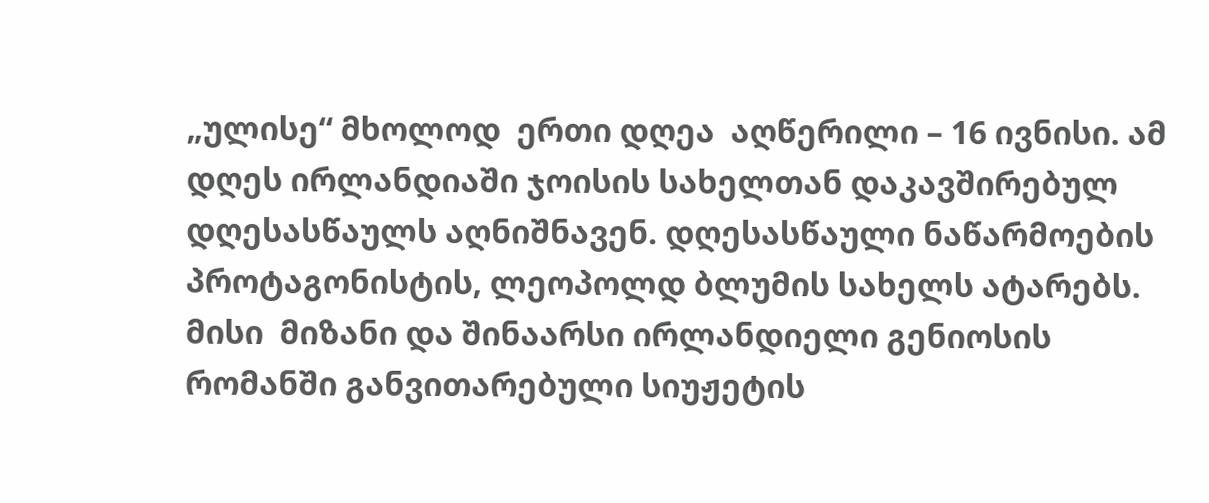„ულისე“ მხოლოდ  ერთი დღეა  აღწერილი – 16 ივნისი. ამ დღეს ირლანდიაში ჯოისის სახელთან დაკავშირებულ დღესასწაულს აღნიშნავენ. დღესასწაული ნაწარმოების პროტაგონისტის, ლეოპოლდ ბლუმის სახელს ატარებს. მისი  მიზანი და შინაარსი ირლანდიელი გენიოსის რომანში განვითარებული სიუჟეტის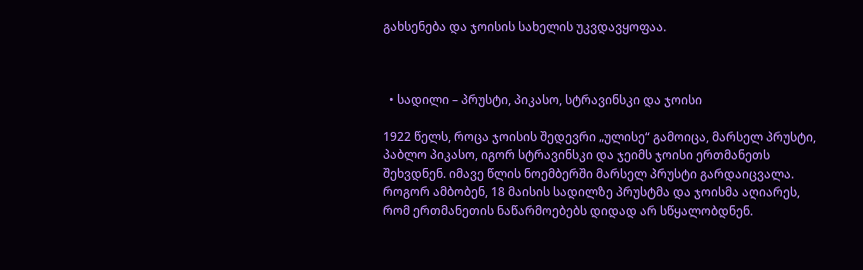გახსენება და ჯოისის სახელის უკვდავყოფაა.



  • სადილი – პრუსტი, პიკასო, სტრავინსკი და ჯოისი

1922 წელს, როცა ჯოისის შედევრი „ულისე“ გამოიცა, მარსელ პრუსტი, პაბლო პიკასო, იგორ სტრავინსკი და ჯეიმს ჯოისი ერთმანეთს შეხვდნენ. იმავე წლის ნოემბერში მარსელ პრუსტი გარდაიცვალა. როგორ ამბობენ, 18 მაისის სადილზე პრუსტმა და ჯოისმა აღიარეს, რომ ერთმანეთის ნაწარმოებებს დიდად არ სწყალობდნენ.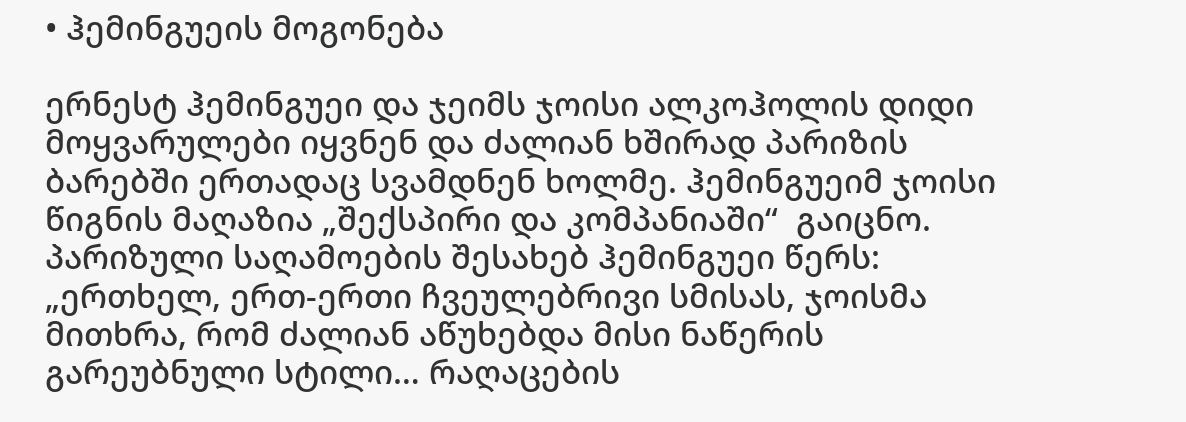• ჰემინგუეის მოგონება

ერნესტ ჰემინგუეი და ჯეიმს ჯოისი ალკოჰოლის დიდი მოყვარულები იყვნენ და ძალიან ხშირად პარიზის ბარებში ერთადაც სვამდნენ ხოლმე. ჰემინგუეიმ ჯოისი წიგნის მაღაზია „შექსპირი და კომპანიაში“  გაიცნო. პარიზული საღამოების შესახებ ჰემინგუეი წერს: „ერთხელ, ერთ-ერთი ჩვეულებრივი სმისას, ჯოისმა მითხრა, რომ ძალიან აწუხებდა მისი ნაწერის გარეუბნული სტილი… რაღაცების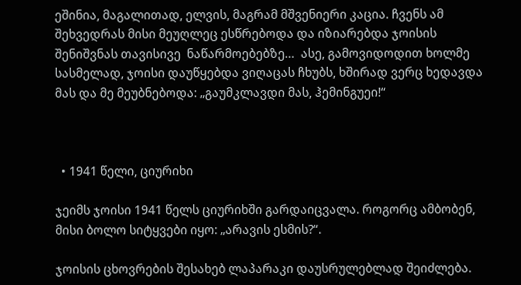ეშინია, მაგალითად, ელვის, მაგრამ მშვენიერი კაცია. ჩვენს ამ შეხვედრას მისი მეუღლეც ესწრებოდა და იზიარებდა ჯოისის შენიშვნას თავისივე  ნაწარმოებებზე…  ასე, გამოვიდოდით ხოლმე სასმელად, ჯოისი დაუწყებდა ვიღაცას ჩხუბს, ხშირად ვერც ხედავდა მას და მე მეუბნებოდა: „გაუმკლავდი მას, ჰემინგუეი!“



  • 1941 წელი, ციურიხი

ჯეიმს ჯოისი 1941 წელს ციურიხში გარდაიცვალა. როგორც ამბობენ, მისი ბოლო სიტყვები იყო: „არავის ესმის?“.

ჯოისის ცხოვრების შესახებ ლაპარაკი დაუსრულებლად შეიძლება.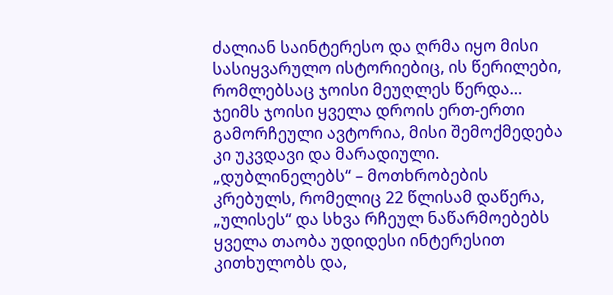ძალიან საინტერესო და ღრმა იყო მისი სასიყვარულო ისტორიებიც, ის წერილები, რომლებსაც ჯოისი მეუღლეს წერდა… ჯეიმს ჯოისი ყველა დროის ერთ-ერთი გამორჩეული ავტორია, მისი შემოქმედება კი უკვდავი და მარადიული. „დუბლინელებს“ – მოთხრობების კრებულს, რომელიც 22 წლისამ დაწერა, „ულისეს“ და სხვა რჩეულ ნაწარმოებებს ყველა თაობა უდიდესი ინტერესით კითხულობს და,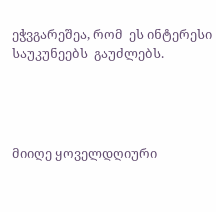ეჭვგარეშეა, რომ  ეს ინტერესი საუკუნეებს  გაუძლებს.




მიიღე ყოველდღიური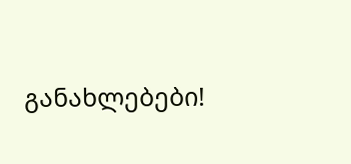განახლებები!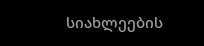სიახლეების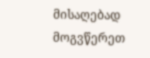მისაღებად მოგვწერეთ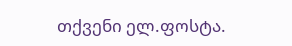თქვენი ელ.ფოსტა.